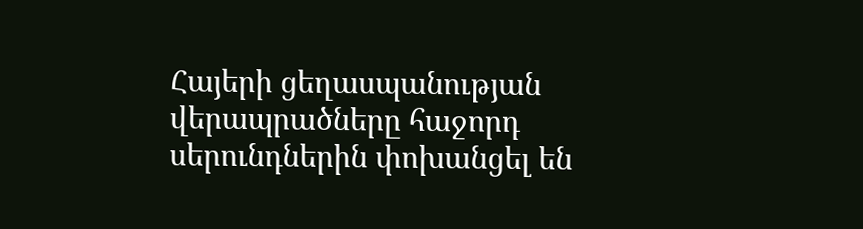Հայերի ցեղասպանության վերապրածները հաջորդ սերունդներին փոխանցել են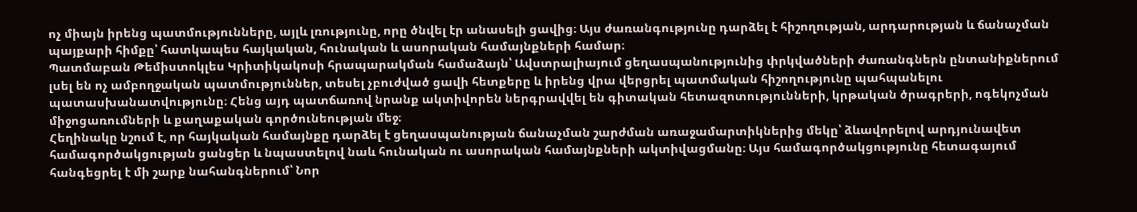ոչ միայն իրենց պատմությունները, այլև լռությունը, որը ծնվել էր անասելի ցավից։ Այս ժառանգությունը դարձել է հիշողության, արդարության և ճանաչման պայքարի հիմքը՝ հատկապես հայկական, հունական և ասորական համայնքների համար։
Պատմաբան Թեմիստոկլես Կրիտիկակոսի հրապարակման համաձայն՝ Ավստրալիայում ցեղասպանությունից փրկվածների ժառանգներն ընտանիքներում լսել են ոչ ամբողջական պատմություններ, տեսել չբուժված ցավի հետքերը և իրենց վրա վերցրել պատմական հիշողությունը պահպանելու պատասխանատվությունը։ Հենց այդ պատճառով նրանք ակտիվորեն ներգրավվել են գիտական հետազոտությունների, կրթական ծրագրերի, ոգեկոչման միջոցառումների և քաղաքական գործունեության մեջ։
Հեղինակը նշում է, որ հայկական համայնքը դարձել է ցեղասպանության ճանաչման շարժման առաջամարտիկներից մեկը՝ ձևավորելով արդյունավետ համագործակցության ցանցեր և նպաստելով նաև հունական ու ասորական համայնքների ակտիվացմանը։ Այս համագործակցությունը հետագայում հանգեցրել է մի շարք նահանգներում՝ Նոր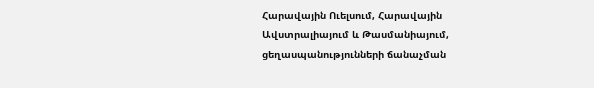Հարավային Ուելսում, Հարավային Ավստրալիայում և Թասմանիայում, ցեղասպանությունների ճանաչման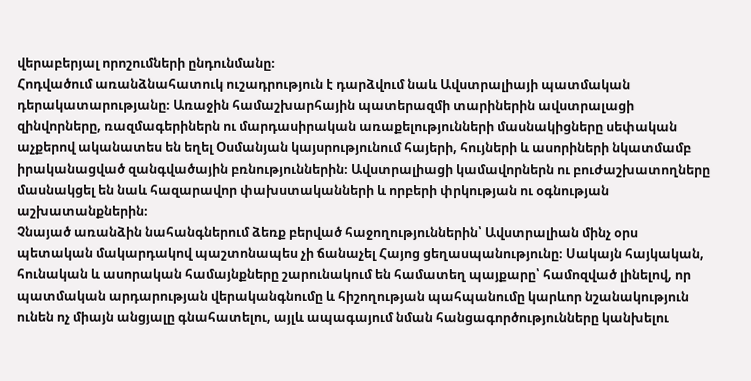վերաբերյալ որոշումների ընդունմանը։
Հոդվածում առանձնահատուկ ուշադրություն է դարձվում նաև Ավստրալիայի պատմական դերակատարությանը։ Առաջին համաշխարհային պատերազմի տարիներին ավստրալացի զինվորները, ռազմագերիներն ու մարդասիրական առաքելությունների մասնակիցները սեփական աչքերով ականատես են եղել Օսմանյան կայսրությունում հայերի, հույների և ասորիների նկատմամբ իրականացված զանգվածային բռնություններին։ Ավստրալիացի կամավորներն ու բուժաշխատողները մասնակցել են նաև հազարավոր փախստականների և որբերի փրկության ու օգնության աշխատանքներին։
Չնայած առանձին նահանգներում ձեռք բերված հաջողություններին՝ Ավստրալիան մինչ օրս պետական մակարդակով պաշտոնապես չի ճանաչել Հայոց ցեղասպանությունը։ Սակայն հայկական, հունական և ասորական համայնքները շարունակում են համատեղ պայքարը՝ համոզված լինելով, որ պատմական արդարության վերականգնումը և հիշողության պահպանումը կարևոր նշանակություն ունեն ոչ միայն անցյալը գնահատելու, այլև ապագայում նման հանցագործությունները կանխելու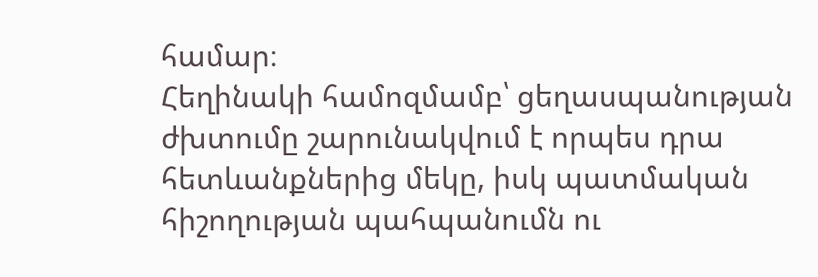համար։
Հեղինակի համոզմամբ՝ ցեղասպանության ժխտումը շարունակվում է որպես դրա հետևանքներից մեկը, իսկ պատմական հիշողության պահպանումն ու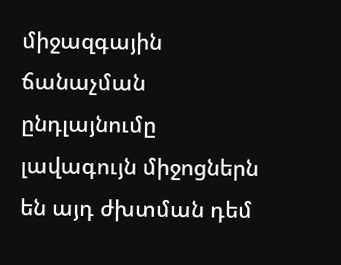միջազգային ճանաչման ընդլայնումը լավագույն միջոցներն են այդ ժխտման դեմ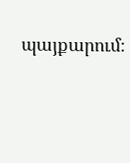պայքարում։